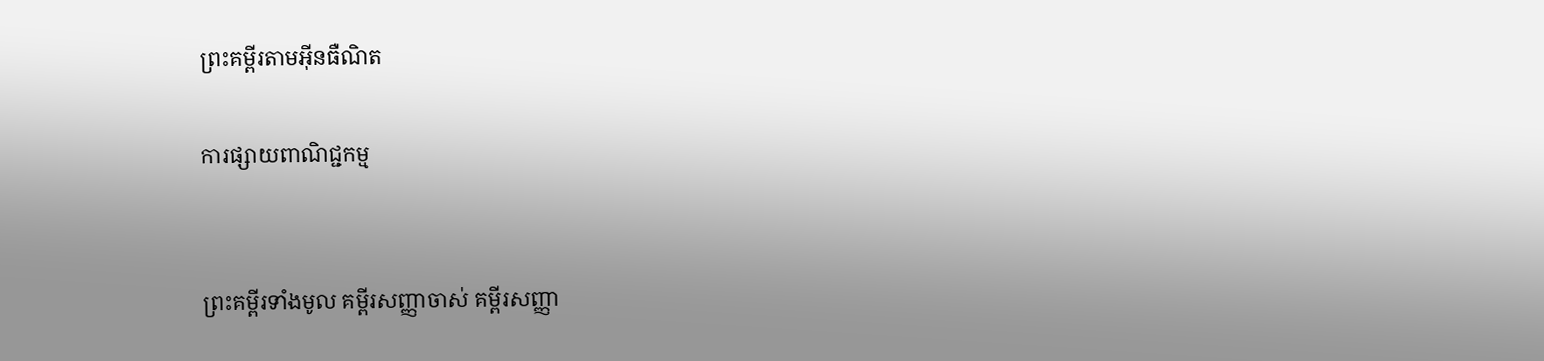ព្រះគម្ពីរតាមអ៊ីនធឺណិត

ការផ្សាយពាណិជ្ជកម្ម


ព្រះគម្ពីរទាំងមូល គម្ពីរសញ្ញាចាស់ គម្ពីរសញ្ញា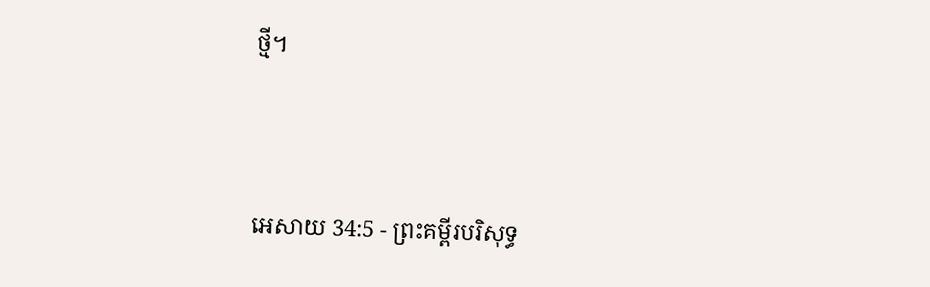ថ្មី។




អេសាយ 34:5 - ព្រះគម្ពីរបរិសុទ្ធ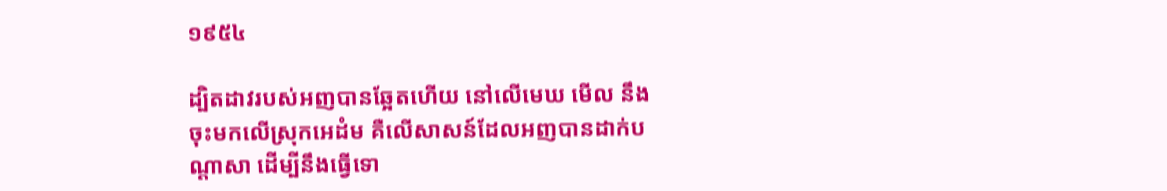១៩៥៤

ដ្បិតដាវរបស់អញបានឆ្អែតហើយ នៅលើមេឃ មើល នឹងចុះមកលើស្រុកអេដំម គឺលើសាសន៍ដែលអញបានដាក់បណ្តាសា ដើម្បីនឹងធ្វើទោ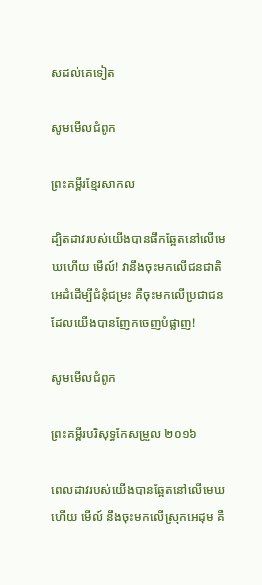សដល់គេទៀត

សូមមើលជំពូក

ព្រះគម្ពីរខ្មែរសាកល

ដ្បិតដាវរបស់យើងបានផឹកឆ្អែតនៅលើមេឃហើយ មើល៍! វានឹងចុះមកលើជនជាតិអេដំដើម្បីជំនុំជម្រះ គឺចុះមកលើប្រជាជនដែលយើងបានញែកចេញបំផ្លាញ!

សូមមើលជំពូក

ព្រះគម្ពីរបរិសុទ្ធកែសម្រួល ២០១៦

ពេលដាវរបស់យើងបានឆ្អែតនៅលើមេឃហើយ មើល៍ នឹងចុះមកលើស្រុកអេដុម គឺ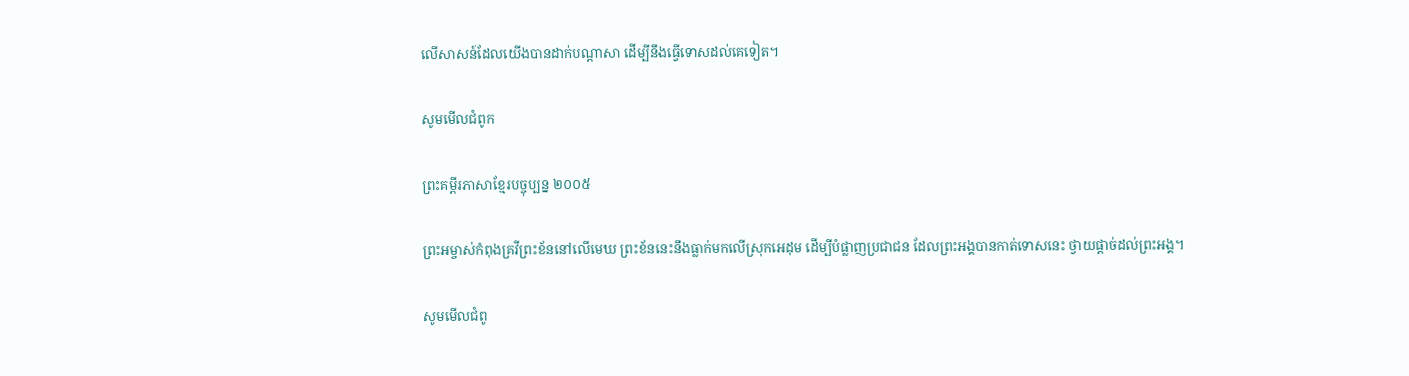លើសាសន៍ដែលយើងបានដាក់បណ្ដាសា ដើម្បីនឹងធ្វើទោសដល់គេទៀត។

សូមមើលជំពូក

ព្រះគម្ពីរភាសាខ្មែរបច្ចុប្បន្ន ២០០៥

ព្រះ‌អម្ចាស់កំពុងគ្រវីព្រះ‌ខ័ននៅលើមេឃ ព្រះ‌ខ័ននេះនឹងធ្លាក់មកលើស្រុកអេដុម ដើម្បីបំផ្លាញប្រជា‌ជន ដែលព្រះអង្គបានកាត់ទោសនេះ ថ្វាយផ្ដាច់ដល់ព្រះអង្គ។

សូមមើលជំពូ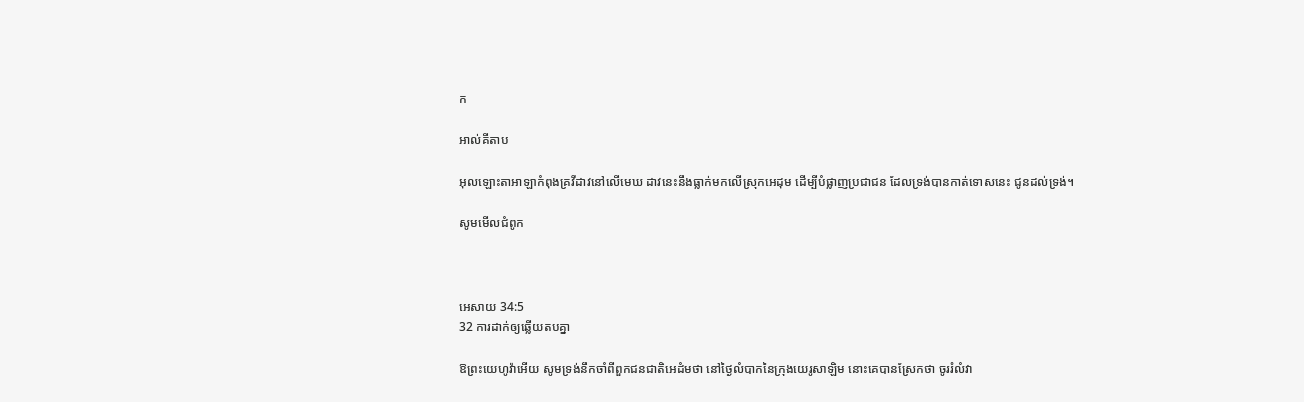ក

អាល់គីតាប

អុលឡោះ‌តាអាឡាកំពុងគ្រវីដាវនៅលើមេឃ ដាវនេះនឹងធ្លាក់មកលើស្រុកអេដុម ដើម្បីបំផ្លាញប្រជា‌ជន ដែលទ្រង់បានកាត់ទោសនេះ ជូនដល់ទ្រង់។

សូមមើលជំពូក



អេសាយ 34:5
32 ការដាក់ឲ្យឆ្លើយតបគ្នា

ឱព្រះ‌យេហូវ៉ាអើយ សូមទ្រង់នឹកចាំពីពួកជន‌ជាតិអេដំមថា នៅថ្ងៃលំបាកនៃក្រុងយេរូ‌សាឡិម នោះគេបានស្រែកថា ចូររំលំវា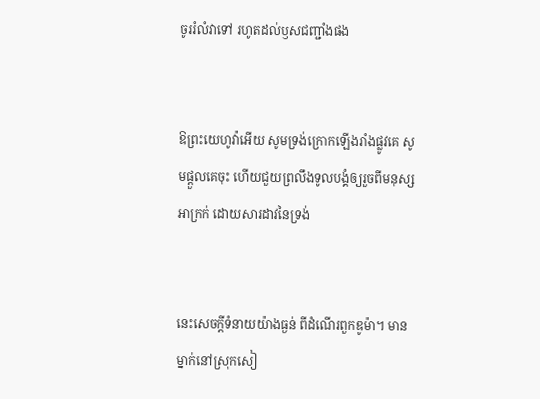ចូររំលំវាទៅ រហូតដល់ឫសជញ្ជាំងផង


ឱព្រះ‌យេហូវ៉ាអើយ សូមទ្រង់ក្រោកឡើងរាំងផ្លូវគេ សូមផ្តួលគេចុះ ហើយជួយព្រលឹងទូលបង្គំឲ្យរួចពីមនុស្សអាក្រក់ ដោយ‌សារដាវនៃទ្រង់


នេះសេចក្ដីទំនាយយ៉ាងធ្ងន់ ពីដំណើរពួកឌូម៉ា។ មានម្នាក់នៅស្រុកសៀ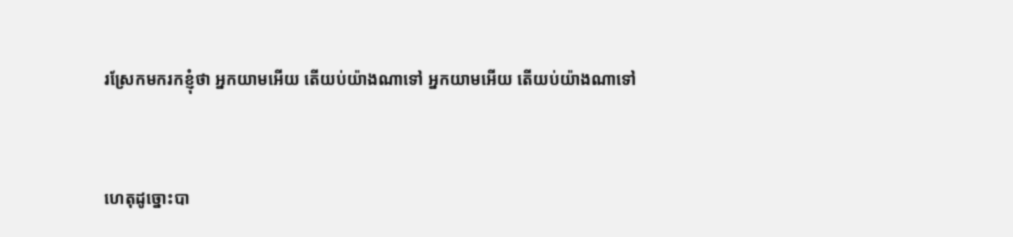រស្រែកមករកខ្ញុំថា អ្នកយាមអើយ តើយប់យ៉ាងណាទៅ អ្នកយាមអើយ តើយប់យ៉ាងណាទៅ


ហេតុដូច្នោះបា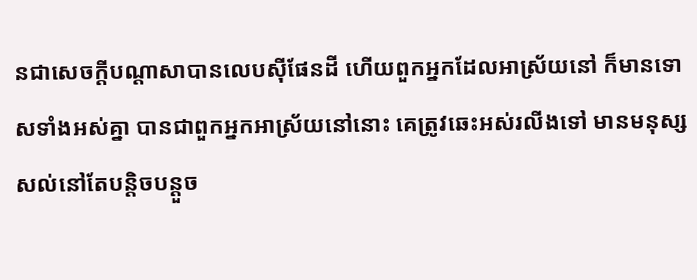នជាសេចក្ដីបណ្តាសាបានលេបស៊ីផែនដី ហើយពួកអ្នកដែលអាស្រ័យនៅ ក៏មានទោសទាំងអស់គ្នា បានជាពួកអ្នកអាស្រ័យនៅនោះ គេត្រូវឆេះអស់រលីងទៅ មានមនុស្សសល់នៅតែបន្តិច‌បន្តួច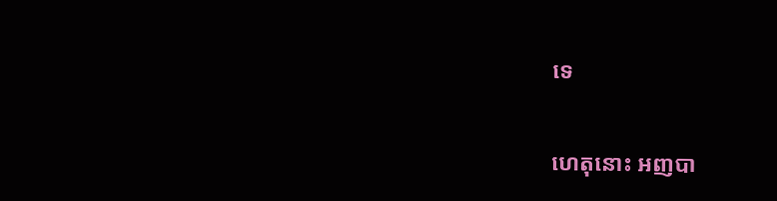ទេ


ហេតុនោះ អញបា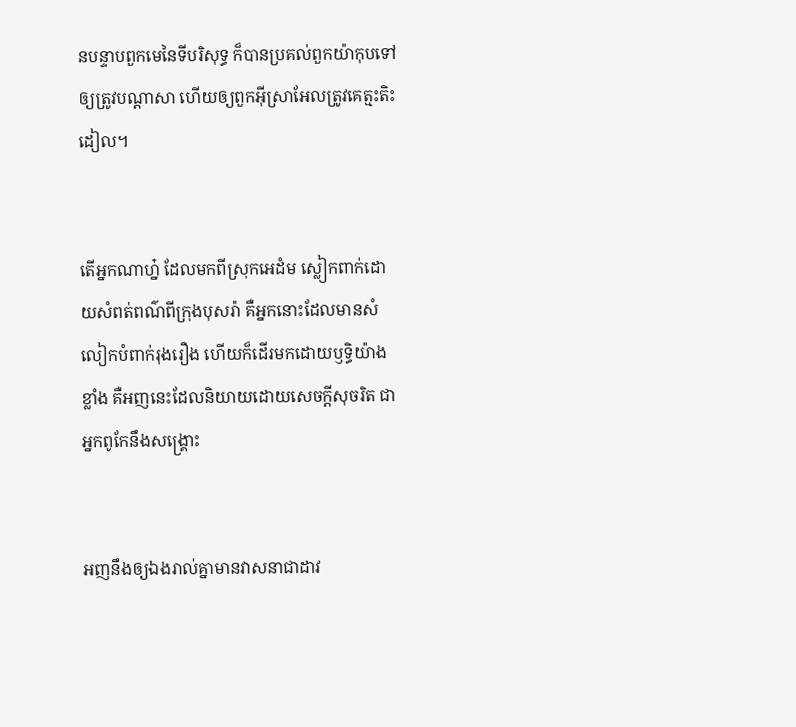នបន្ទាបពួកមេនៃទីបរិសុទ្ធ ក៏បានប្រគល់ពួកយ៉ាកុបទៅឲ្យត្រូវបណ្តាសា ហើយឲ្យពួកអ៊ីស្រាអែលត្រូវគេត្មះ‌តិះដៀល។


តើអ្នកណាហ្ន៎ ដែលមកពីស្រុកអេដំម ស្លៀក‌ពាក់ដោយសំពត់ពណ៌ពីក្រុងបុសរ៉ា គឺអ្នកនោះដែលមានសំលៀក‌បំពាក់រុងរឿង ហើយក៏ដើរមកដោយឫទ្ធិយ៉ាងខ្លាំង គឺអញនេះដែលនិយាយដោយសេចក្ដីសុចរិត ជាអ្នកពូកែនឹងសង្គ្រោះ


អញនឹងឲ្យឯងរាល់គ្នាមានវាសនាជាដាវ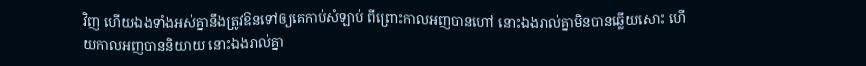វិញ ហើយឯងទាំងអស់គ្នានឹងត្រូវឱនទៅឲ្យគេកាប់សំឡាប់ ពីព្រោះកាលអញបានហៅ នោះឯងរាល់គ្នាមិនបានឆ្លើយសោះ ហើយកាលអញបាននិយាយ នោះឯងរាល់គ្នា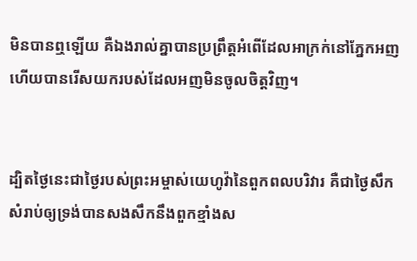មិនបានឮឡើយ គឺឯងរាល់គ្នាបានប្រព្រឹត្តអំពើដែលអាក្រក់នៅភ្នែកអញ ហើយបានរើសយករបស់ដែលអញមិនចូលចិត្តវិញ។


ដ្បិតថ្ងៃនេះជាថ្ងៃរបស់ព្រះ‌អម្ចាស់យេហូវ៉ានៃពួកពល‌បរិវារ គឺជាថ្ងៃសឹក សំរាប់ឲ្យទ្រង់បានសង‌សឹកនឹងពួកខ្មាំងស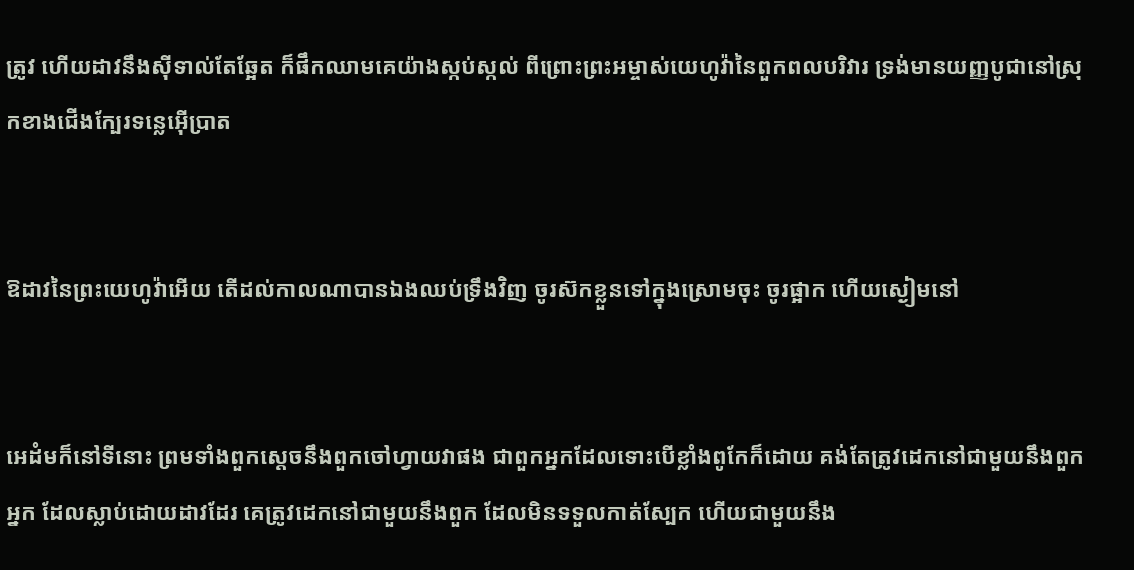ត្រូវ ហើយដាវនឹងស៊ីទាល់តែឆ្អែត ក៏ផឹកឈាមគេយ៉ាងស្កប់‌ស្កល់ ពីព្រោះព្រះ‌អម្ចាស់យេហូវ៉ានៃពួកពល‌បរិវារ ទ្រង់មានយញ្ញ‌បូជានៅស្រុកខាងជើងក្បែរទន្លេអ៊ើប្រាត


ឱដាវនៃព្រះ‌យេហូវ៉ាអើយ តើដល់កាលណាបានឯងឈប់ទ្រឹងវិញ ចូរស៊កខ្លួនទៅក្នុងស្រោមចុះ ចូរផ្អាក ហើយស្ងៀមនៅ


អេដំមក៏នៅទីនោះ ព្រមទាំងពួកស្តេចនឹងពួកចៅហ្វាយវាផង ជាពួកអ្នកដែលទោះបើខ្លាំងពូកែក៏ដោយ គង់តែត្រូវដេកនៅជាមួយនឹងពួកអ្នក ដែលស្លាប់ដោយដាវដែរ គេត្រូវដេកនៅជាមួយនឹងពួក ដែលមិនទទួលកាត់ស្បែក ហើយជាមួយនឹង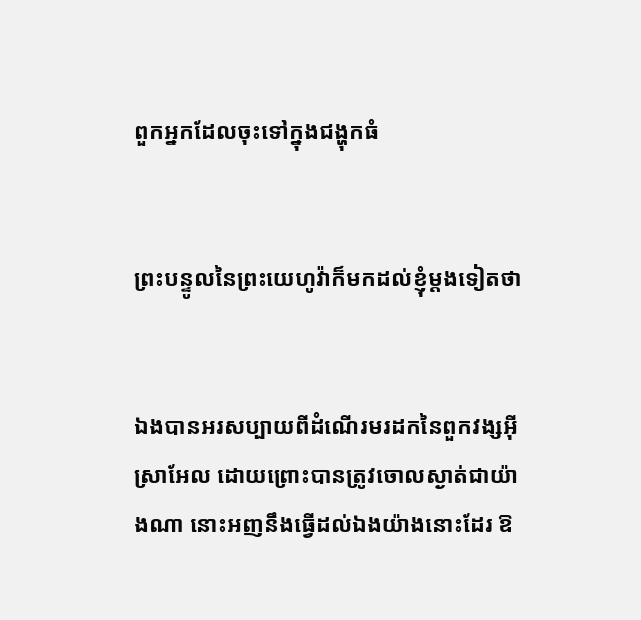ពួកអ្នកដែលចុះទៅក្នុងជង្ហុកធំ


ព្រះ‌បន្ទូលនៃព្រះ‌យេហូវ៉ាក៏មកដល់ខ្ញុំម្តងទៀតថា


ឯងបានអរសប្បាយពីដំណើរមរដកនៃពួកវង្សអ៊ីស្រាអែល ដោយព្រោះបានត្រូវចោលស្ងាត់ជាយ៉ាងណា នោះអញនឹងធ្វើដល់ឯងយ៉ាងនោះដែរ ឱ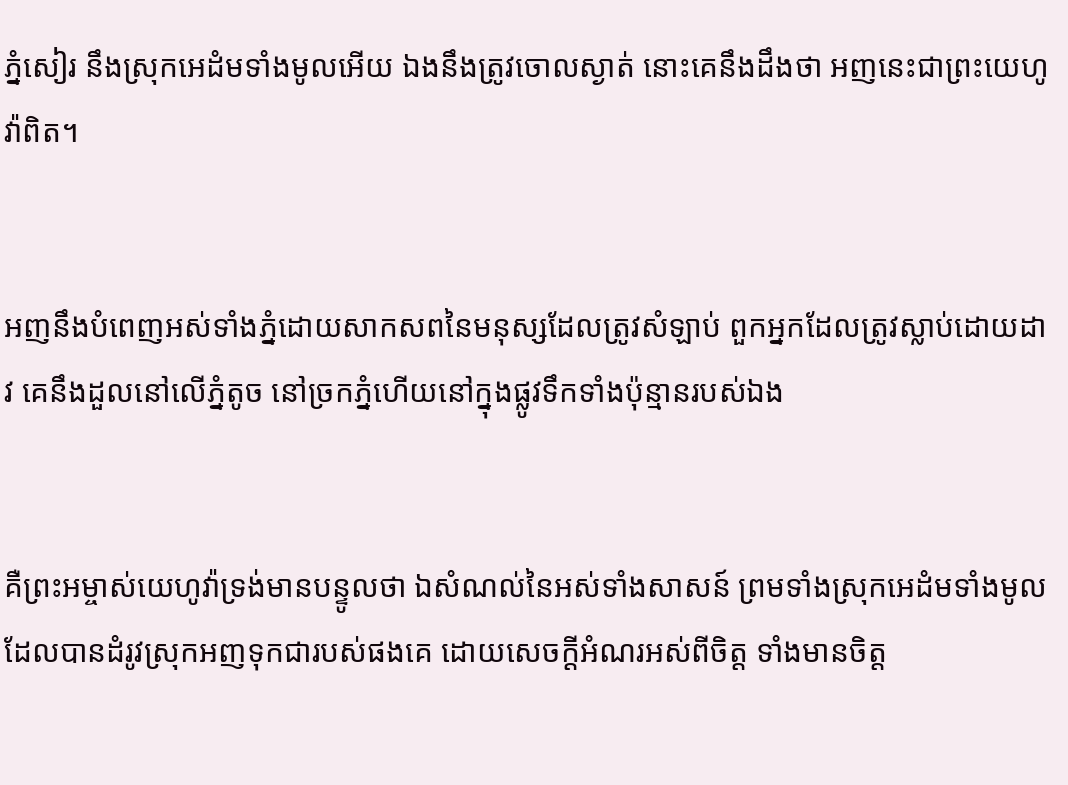ភ្នំសៀរ នឹងស្រុកអេដំមទាំងមូលអើយ ឯងនឹងត្រូវចោលស្ងាត់ នោះគេនឹងដឹងថា អញនេះជាព្រះ‌យេហូវ៉ាពិត។


អញនឹងបំពេញអស់ទាំងភ្នំដោយសាក‌សពនៃមនុស្សដែលត្រូវសំឡាប់ ពួកអ្នកដែលត្រូវស្លាប់ដោយដាវ គេនឹងដួលនៅលើភ្នំតូច នៅច្រកភ្នំហើយនៅក្នុងផ្លូវទឹកទាំងប៉ុន្មានរបស់ឯង


គឺព្រះ‌អម្ចាស់យេហូវ៉ាទ្រង់មានបន្ទូលថា ឯសំណល់នៃអស់ទាំងសាសន៍ ព្រមទាំងស្រុកអេដំមទាំងមូល ដែលបានដំរូវស្រុកអញទុកជារបស់ផងគេ ដោយសេចក្ដីអំណរអស់ពីចិត្ត ទាំងមានចិត្ត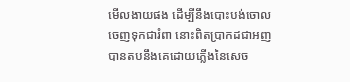មើល‌ងាយផង ដើម្បីនឹងបោះ‌បង់ចោលចេញទុកជារំពា នោះពិតប្រាកដជាអញបានតបនឹងគេដោយភ្លើងនៃសេច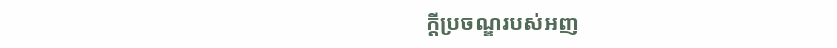ក្ដីប្រចណ្ឌរបស់អញ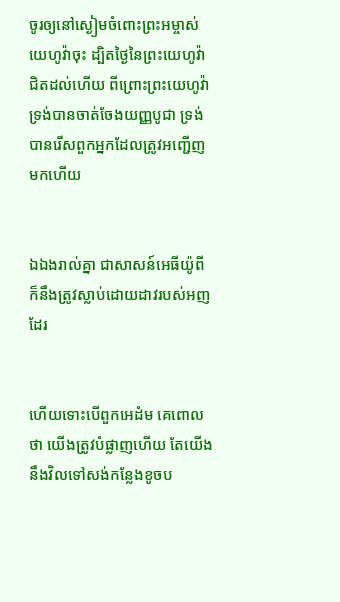ចូរឲ្យនៅស្ងៀមចំពោះព្រះ‌អម្ចាស់យេហូវ៉ាចុះ ដ្បិតថ្ងៃនៃព្រះ‌យេហូវ៉ាជិតដល់ហើយ ពីព្រោះព្រះ‌យេហូវ៉ាទ្រង់បានចាត់‌ចែងយញ្ញ‌បូជា ទ្រង់បានរើសពួកអ្នកដែលត្រូវអញ្ជើញមកហើយ


ឯឯងរាល់គ្នា ជាសាសន៍អេធីយ៉ូពី ក៏នឹងត្រូវស្លាប់ដោយដាវរបស់អញដែរ


ហើយទោះបើពួកអេដំម គេពោលថា យើងត្រូវបំផ្លាញហើយ តែយើងនឹងវិលទៅសង់កន្លែងខូចប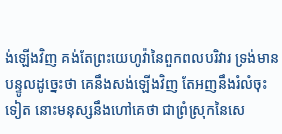ង់ឡើងវិញ គង់តែព្រះ‌យេហូវ៉ានៃពួកពល‌បរិវារ ទ្រង់មានបន្ទូលដូច្នេះថា គេនឹងសង់ឡើងវិញ តែអញនឹងរំលំចុះទៀត នោះមនុស្សនឹងហៅគេថា ជាព្រំស្រុកនៃសេ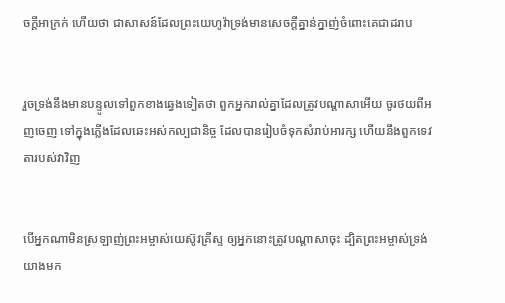ចក្ដីអាក្រក់ ហើយថា ជាសាសន៍ដែលព្រះ‌យេហូវ៉ាទ្រង់មានសេចក្ដីគ្នាន់‌ក្នាញ់ចំពោះគេជាដរាប


រួចទ្រង់នឹងមានបន្ទូលទៅពួកខាងឆ្វេងទៀតថា ពួកអ្នករាល់គ្នាដែលត្រូវបណ្តាសាអើយ ចូរថយពីអញចេញ ទៅក្នុងភ្លើងដែលឆេះអស់‌កល្បជានិច្ច ដែលបានរៀបចំទុកសំរាប់អារក្ស ហើយនឹងពួកទេវតារបស់វាវិញ


បើអ្នកណាមិនស្រឡាញ់ព្រះ‌អម្ចាស់យេស៊ូវ‌គ្រីស្ទ ឲ្យអ្នកនោះត្រូវបណ្តាសាចុះ ដ្បិតព្រះ‌អម្ចាស់ទ្រង់យាងមក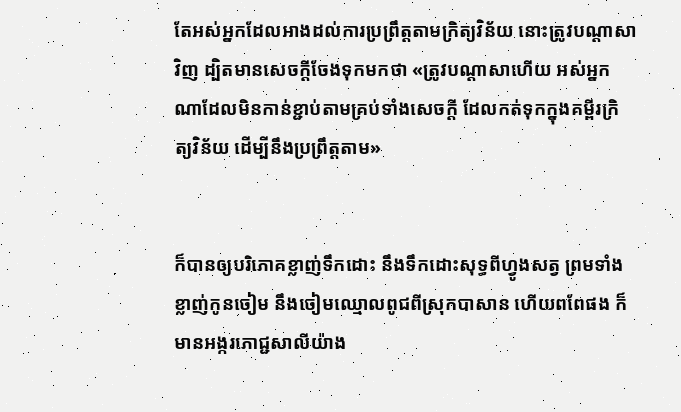តែអស់អ្នកដែលអាងដល់ការប្រព្រឹត្តតាមក្រិត្យ‌វិន័យ នោះត្រូវបណ្តាសាវិញ ដ្បិតមានសេចក្ដីចែងទុកមកថា «ត្រូវបណ្តាសាហើយ អស់អ្នកណាដែលមិនកាន់ខ្ជាប់តាមគ្រប់ទាំងសេចក្ដី ដែលកត់ទុកក្នុងគម្ពីរក្រិត្យ‌វិន័យ ដើម្បីនឹងប្រព្រឹត្តតាម»


ក៏បានឲ្យបរិភោគខ្លាញ់ទឹកដោះ នឹងទឹកដោះសុទ្ធពីហ្វូងសត្វ ព្រមទាំងខ្លាញ់កូនចៀម នឹងចៀមឈ្មោលពូជពីស្រុកបាសាន ហើយពពែផង ក៏មានអង្ករភោជ្ជ‌សាលីយ៉ាង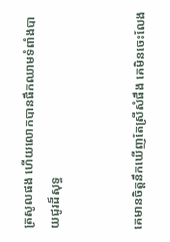ត្រសូលផង ហើយលោកបានផឹកឈាមទំពាំង‌បាយ‌ជូរដ៏សុទ្ធ


គេមានចិត្តនឹកឃើញតែស្រីសំផឹង គេមិនចេះលែង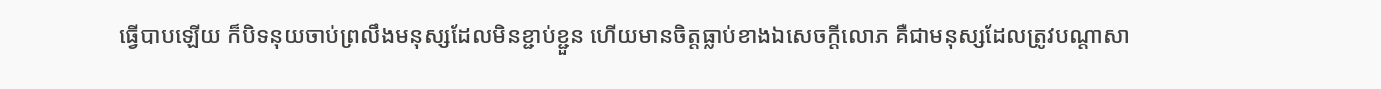ធ្វើបាបឡើយ ក៏បិទនុយចាប់ព្រលឹងមនុស្សដែលមិនខ្ជាប់‌ខ្ជួន ហើយមានចិត្តធ្លាប់ខាងឯសេចក្ដីលោភ គឺជាមនុស្សដែលត្រូវបណ្តាសា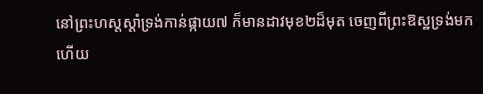នៅព្រះ‌ហស្តស្តាំទ្រង់កាន់ផ្កាយ៧ ក៏មានដាវមុខ២ដ៏មុត ចេញពីព្រះ‌ឱស្ឋទ្រង់មក ហើយ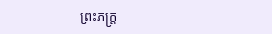ព្រះ‌ភក្ត្រ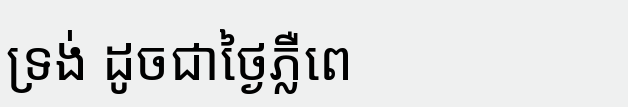ទ្រង់ ដូចជាថ្ងៃភ្លឺពេ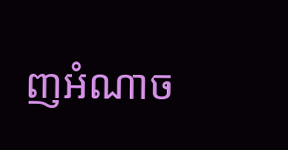ញអំណាច